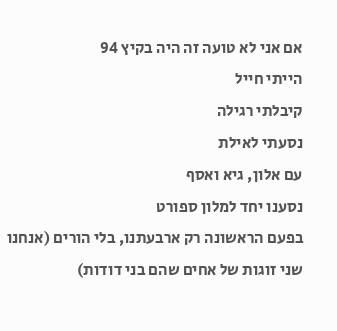אם אני לא טועה זה היה בקיץ 94
הייתי חייל
קיבלתי רגילה
נסעתי לאילת
עם אלון, גיא ואסף
נסענו יחד למלון ספורט
בפעם הראשונה רק ארבעתנו, בלי הורים (אנחנו שני זוגות של אחים שהם בני דודות)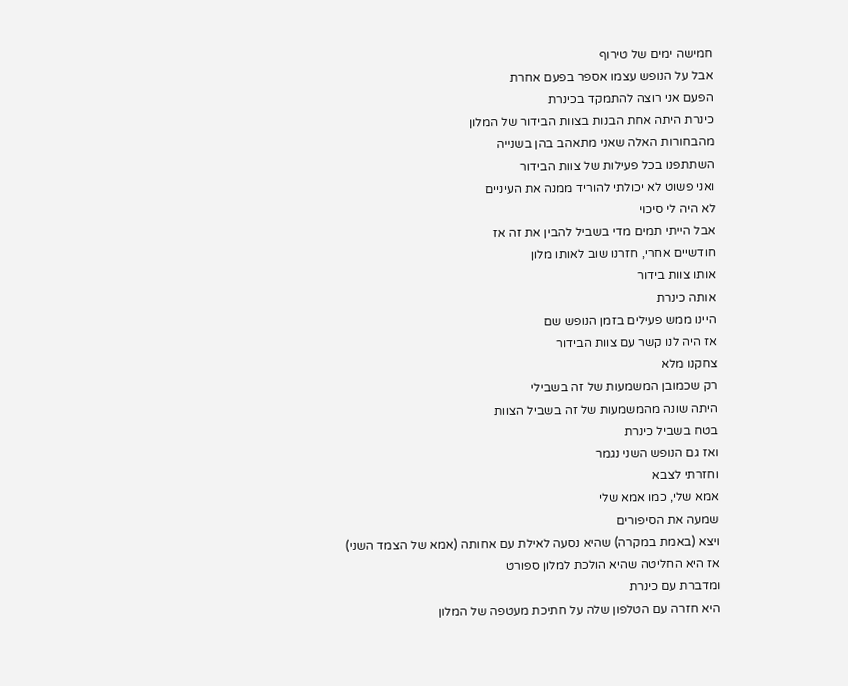חמישה ימים של טירוף
אבל על הנופש עצמו אספר בפעם אחרת
הפעם אני רוצה להתמקד בכינרת
כינרת היתה אחת הבנות בצוות הבידור של המלון
מהבחורות האלה שאני מתאהב בהן בשנייה
השתתפנו בכל פעילות של צוות הבידור
ואני פשוט לא יכולתי להוריד ממנה את העיניים
לא היה לי סיכוי
אבל הייתי תמים מדי בשביל להבין את זה אז
חודשיים אחרי, חזרנו שוב לאותו מלון
אותו צוות בידור
אותה כינרת
היינו ממש פעילים בזמן הנופש שם
אז היה לנו קשר עם צוות הבידור
צחקנו מלא
רק שכמובן המשמעות של זה בשבילי
היתה שונה מהמשמעות של זה בשביל הצוות
בטח בשביל כינרת
ואז גם הנופש השני נגמר
וחזרתי לצבא
אמא שלי, כמו אמא שלי
שמעה את הסיפורים
ויצא (באמת במקרה) שהיא נסעה לאילת עם אחותה (אמא של הצמד השני)
אז היא החליטה שהיא הולכת למלון ספורט
ומדברת עם כינרת
היא חזרה עם הטלפון שלה על חתיכת מעטפה של המלון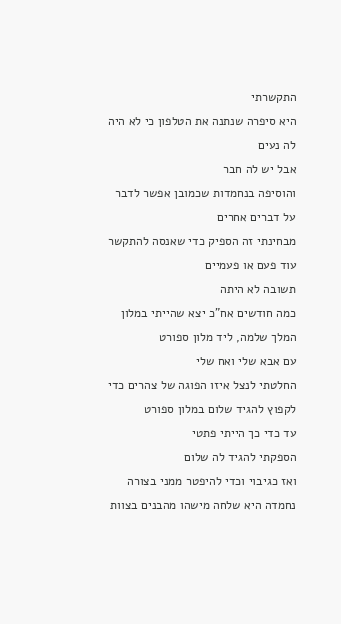התקשרתי
היא סיפרה שנתנה את הטלפון כי לא היה לה נעים
אבל יש לה חבר
והוסיפה בנחמדות שכמובן אפשר לדבר על דברים אחרים
מבחינתי זה הספיק כדי שאנסה להתקשר עוד פעם או פעמיים
תשובה לא היתה
כמה חודשים אח"כ יצא שהייתי במלון המלך שלמה, ליד מלון ספורט
עם אבא שלי ואח שלי
החלטתי לנצל איזו הפוגה של צהרים כדי לקפוץ להגיד שלום במלון ספורט
עד כדי כך הייתי פתטי
הספקתי להגיד לה שלום
ואז כגיבוי וכדי להיפטר ממני בצורה נחמדה היא שלחה מישהו מהבנים בצוות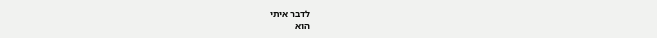לדבר איתי
הוא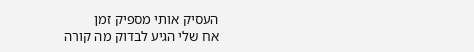העסיק אותי מספיק זמן
אח שלי הגיע לבדוק מה קורה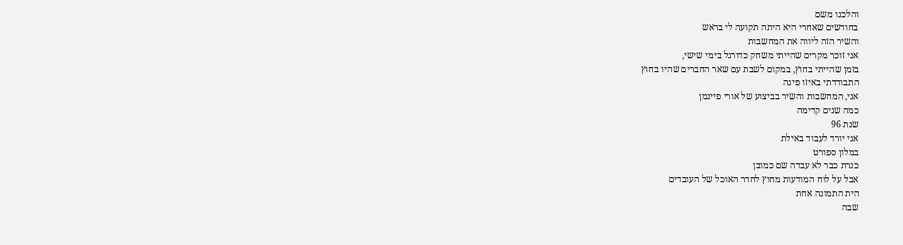והלכנו משם
בחודשים שאחרי היא היתה תקועה לי בראש
והשיר הזה ליווה את המחשבות
אני זוכר מקרים שהייתי משחק כדורגל בימי שישי,
בזמן שהייתי בחוץ, במקום לשבת עם שאר החברים שהיו בחוץ
התבודדתי באיזו פינה
אני, המחשבות והשיר בביצוע של אורי פיינמן
כמה שנים קדימה
שנת 96
אני יורד לעבוד באילת
במלון ספורט
כנרת כבר לא עבדה שם כמובן
אבל על לוח המודעות מחוץ לחדר האוכל של העובדים
הית התמונה אחת
שבה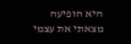היא הופיעה
מצאתי את עצמי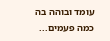עומד ובוהה בה כמה פעמים...